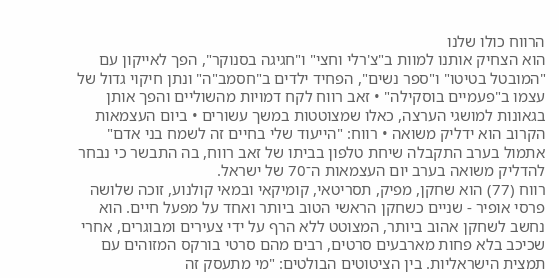הרווח כולו שלנו
הוא הצחיק אותנו למוות ב"צ'רלי וחצי" ו"חגיגה בסנוקר", הפך לאייקון עם "המובטל בטיטו" ו"ספר נשים", הפחיד ילדים ב"חסמב"ה" ונתן חיקוי גדול של עצמו ב"פעמיים בוסקילה" • זאב רווח לקח דמויות מהשוליים והפך אותן בגאונות למושגי הערצה, כאלו שמצוטטות במשך עשורים • ביום העצמאות הקרוב הוא ידליק משואה • רווח: "הייעוד שלי בחיים זה לשמח בני אדם"
אתמול בערב התקבלה שיחת טלפון בביתו של זאב רווח, בה התבשר כי נבחר להדליק משואה בערב יום העצמאות ה־70 של ישראל.
רווח (77) הוא שחקן, מפיק, תסריטאי, קומיקאי ובמאי קולנוע, זוכה שלושה פרסי אופיר - שניים כשחקן הראשי הטוב ביותר ואחד על מפעל חיים. הוא נחשב לשחקן אהוב ביותר, המצוטט ללא הרף על ידי צעירים ומבוגרים, אחרי שכיכב בלא פחות מארבעים סרטים, רבים מהם סרטי בורקס המזוהים עם תמצית הישראליות. בין הציטוטים הבולטים: "מי מתעסק זה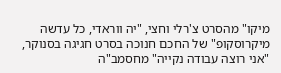מיקו" מהסרט צ'רלי וחצי, "יה ווראדי, כל עדשה מיקרוסקופ" של החכם חנוכה בסרט חגיגה בסנוקר, "אני רוצה עבודה נקייה" מחסמב"ה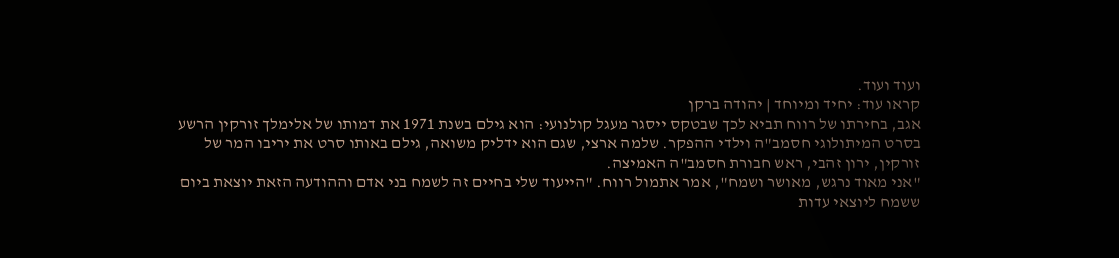ועוד ועוד.
קראו עוד: יחיד ומיוחד | יהודה ברקן
אגב, בחירתו של רווח תביא לכך שבטקס ייסגר מעגל קולנועי: הוא גילם בשנת 1971 את דמותו של אלימלך זורקין הרשע בסרט המיתולוגי חסמב"ה וילדי ההפקר. שלמה ארצי, שגם הוא ידליק משואה, גילם באותו סרט את יריבו המר של זורקין, ירון זהבי, ראש חבורת חסמב"ה האמיצה.
"אני מאוד נרגש, מאושר ושמח", אמר אתמול רווח. "הייעוד שלי בחיים זה לשמח בני אדם וההודעה הזאת יוצאת ביום ששמח ליוצאי עדות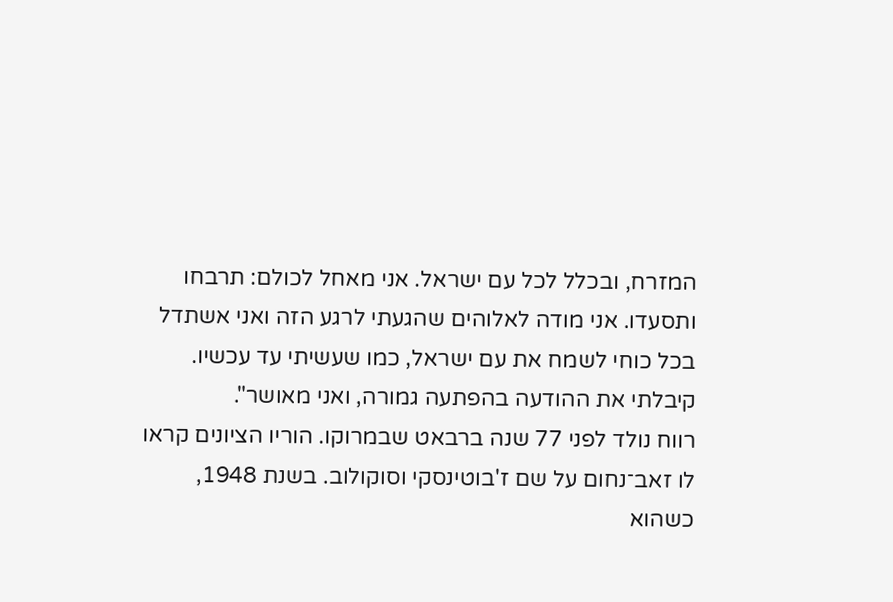המזרח, ובכלל לכל עם ישראל. אני מאחל לכולם: תרבחו ותסעדו. אני מודה לאלוהים שהגעתי לרגע הזה ואני אשתדל בכל כוחי לשמח את עם ישראל, כמו שעשיתי עד עכשיו. קיבלתי את ההודעה בהפתעה גמורה, ואני מאושר".
רווח נולד לפני 77 שנה ברבאט שבמרוקו. הוריו הציונים קראו לו זאב־נחום על שם ז'בוטינסקי וסוקולוב. בשנת 1948, כשהוא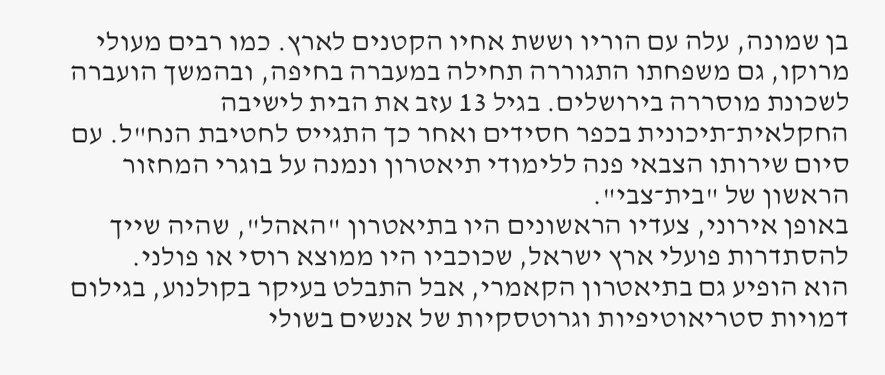בן שמונה, עלה עם הוריו וששת אחיו הקטנים לארץ. כמו רבים מעולי מרוקו, גם משפחתו התגוררה תחילה במעברה בחיפה, ובהמשך הועברה לשכונת מוסררה בירושלים. בגיל 13 עזב את הבית לישיבה החקלאית־תיכונית בכפר חסידים ואחר כך התגייס לחטיבת הנח"ל. עם סיום שירותו הצבאי פנה ללימודי תיאטרון ונמנה על בוגרי המחזור הראשון של "בית־צבי".
באופן אירוני, צעדיו הראשונים היו בתיאטרון "האהל", שהיה שייך להסתדרות פועלי ארץ ישראל, שכוכביו היו ממוצא רוסי או פולני.
הוא הופיע גם בתיאטרון הקאמרי, אבל התבלט בעיקר בקולנוע, בגילום דמויות סטריאוטיפיות וגרוטסקיות של אנשים בשולי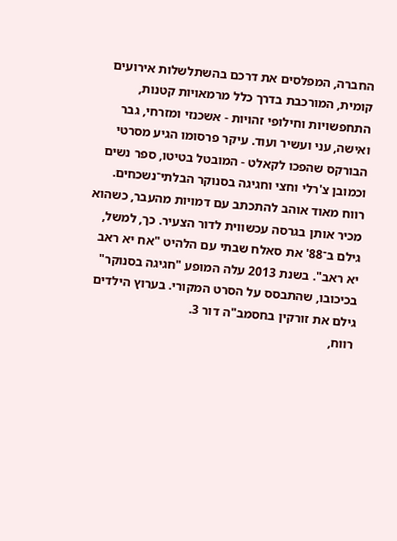החברה, המפלסים את דרכם בהשתלשלות אירועים קומית, המורכבת בדרך כלל מרמאויות קטנות, התחפשויות וחילופי זהויות - אשכנזי ומזרחי, גבר ואישה, עני ועשיר ועוד. עיקר פרסומו הגיע מסרטי הבורקס שהפכו לקאלט - המובטל בטיטו, ספר נשים וכמובן צ'רלי וחצי וחגיגה בסנוקר הבלתי־נשכחים.
רווח מאוד אוהב להתכתב עם דמויות מהעבר, כשהוא מכיר אותן בגרסה עכשווית לדור הצעיר. כך, למשל, גילם ב־88' את סאלח שבתי עם הלהיט "אח יא ראב יא ראב". בשנת 2013 עלה המופע "חגיגה בסנוקר" בכיכובו, שהתבסס על הסרט המקורי. בערוץ הילדים גילם את זורקין בחסמב"ה דור 3.
רווח,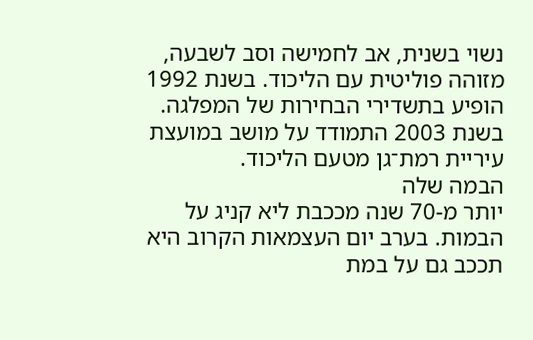נשוי בשנית, אב לחמישה וסב לשבעה, מזוהה פוליטית עם הליכוד. בשנת 1992 הופיע בתשדירי הבחירות של המפלגה. בשנת 2003 התמודד על מושב במועצת עיריית רמת־גן מטעם הליכוד.
הבמה שלה
יותר מ-70 שנה מככבת ליא קניג על הבמות. בערב יום העצמאות הקרוב היא תככב גם על במת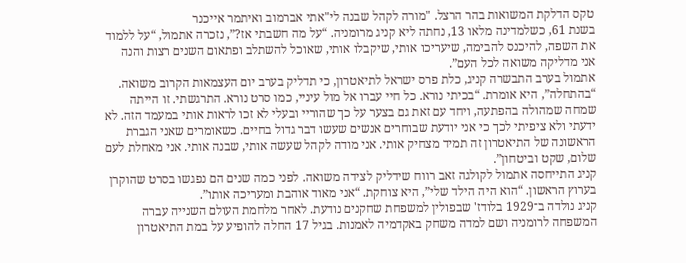טקס הדלקת המשואות בהר הרצל. "מורה לקהל שבנה לי"אתי אברמוב ואיתמר אייכנר
בשנת 61, כשלמדינה מלאו 13, נחתה ליא קניג מרומניה. “על מה חשבתי אז?”, נזכרה אתמול, “על ללמוד את השפה, להיכנס להבימה, שיעריכו אותי, שיקבלו אותי, שאוכל להשתלב ופתאום השנים רצות והנה אני מדליקה משואה לכל העם”.
אתמול בערב התבשרה קניג, כלת פרס ישראל לתיאטרון, כי תדליק בערב יום העצמאות הקרוב משואה. “בהתחלה”, היא אומרת. “בכיתי נורא. כל חיי עברו אל מול עיניי, כמו סרט נורא. התרגשתי. זו הייתה שמחה שמהולה בהפתעה, ויחד עם זאת גם בצער על כך שהוריי ובעלי לא זכו לראות אותי במעמד הזה. לא ידעתי ולא ציפיתי לכך כי אני יודעת שבוחרים אנשים שעשו דבר גדול בחיים. כשאומרים שאני הגברת הראשונה של התיאטרון זה תמיד מצחיק אותי. אני מודה לקהל שעשה אותי, שבנה אותי. אני מאחלת לעם שלום, שקט וביטחון”.
קניג התייחסה אתמול לקולגה זאב רווח שידליק לצידה משואה. לפני כמה שנים הם נפגשו בסרט שהוקרן בערוץ הראשון. “הוא היה הילד שלי”, היא צוחקת. “אני מאוד אוהבת ומעריכה אותו”.
קניג נולדה ב־1929 בלודז' שבפולין למשפחת שחקנים נודעת. לאחר מלחמת העולם השנייה עברה המשפחה לרומניה ושם למדה משחק באקדמיה לאמנות. בגיל 17 החלה להופיע על במת התיאטרון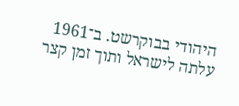היהודי בבוקרשט. ב־1961 עלתה לישראל ותוך זמן קצר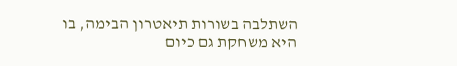השתלבה בשורות תיאטרון הבימה, בו היא משחקת גם כיום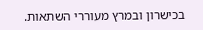בכישרון ובמרץ מעוררי השתאות.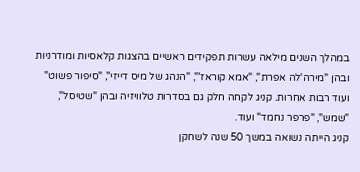במהלך השנים מילאה עשרות תפקידים ראשיים בהצגות קלאסיות ומודרניות ובהן "מירה'לה אפרת", "אמא קוראז'", "הנהג של מיס דייזי", "סיפור פשוט" ועוד רבות אחרות. קניג לקחה חלק גם בסדרות טלוויזיה ובהן "שטיסל", "שמש", "פרפר נחמד" ועוד.
קניג הייתה נשואה במשך 50 שנה לשחקן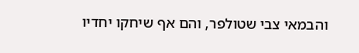והבמאי צבי שטולפר, והם אף שיחקו יחדיו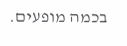בכמה מופעים.